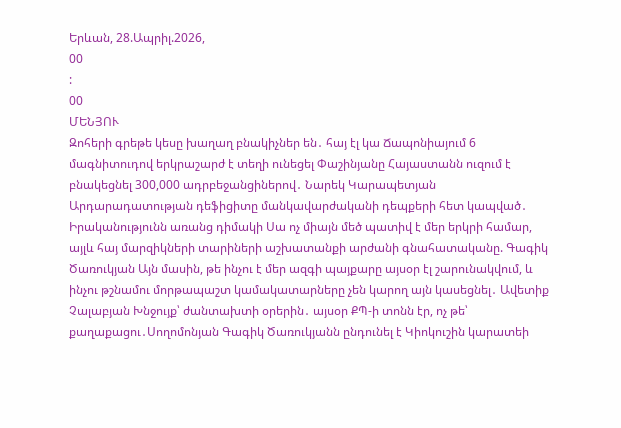Երևան, 28.Ապրիլ.2026,
00
:
00
ՄԵՆՅՈՒ
Զոհերի գրեթե կեսը խաղաղ բնակիչներ են․ հայ էլ կա Ճապոնիայում 6 մագնիտուդով երկրաշարժ է տեղի ունեցել Փաշինյանը Հայաստանն ուզում է բնակեցնել 300,000 ադրբեջանցիներով․ Նարեկ Կարապետյան Արդարադատության դեֆիցիտը մանկավարժականի դեպքերի հետ կապված․ Իրականությունն առանց դիմակի Սա ոչ միայն մեծ պատիվ է մեր երկրի համար, այլև հայ մարզիկների տարիների աշխատանքի արժանի գնահատականը. Գագիկ Ծառուկյան Այն մասին, թե ինչու է մեր ազգի պայքարը այսօր էլ շարունակվում, և ինչու թշնամու մորթապաշտ կամակատարները չեն կարող այն կասեցնել․ Ավետիք Չալաբյան Խնջույք՝ ժանտախտի օրերին․ այսօր ՔՊ-ի տոնն էր, ոչ թե՝ քաղաքացու․Սողոմոնյան Գագիկ Ծառուկյանն ընդունել է Կիոկուշին կարատեի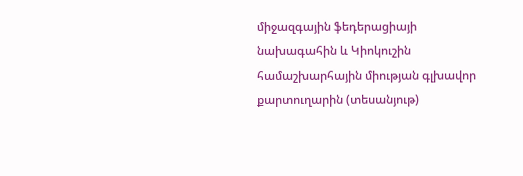միջազգային ֆեդերացիայի նախագահին և Կիոկուշին համաշխարհային միության գլխավոր քարտուղարին (տեսանյութ)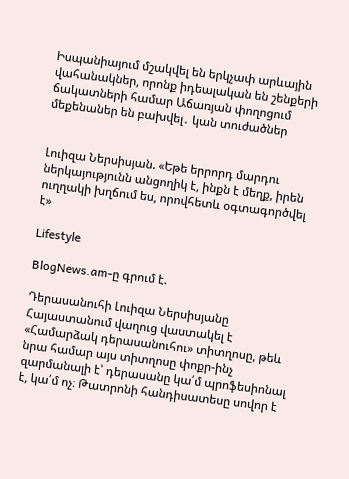Իսպանիայում մշակվել են երկչափ արևային վահանակներ, որոնք իդեալական են շենքերի ճակատների համար Աճառյան փողոցում մեքենաներ են բախվել․ կան տուժածներ


Լուիզա Ներսիսյան. «Եթե երրորդ մարդու ներկայությունն անցողիկ է, ինքն է մեղք, իրեն ուղղակի խղճում ես, որովհետև օգտագործվել է»

Lifestyle

BlogNews.am-ը գրում է.

Դերասանուհի Լուիզա Ներսիսյանը Հայաստանում վաղուց վաստակել է «Համարձակ դերասանուհու» տիտղոսը, թեև  նրա համար այս տիտղոսը փոքր-ինչ զարմանալի է՝ դերասանը կա՛մ պրոֆեսիոնալ է, կա՛մ ոչ։ Թատրոնի հանդիսատեսը սովոր է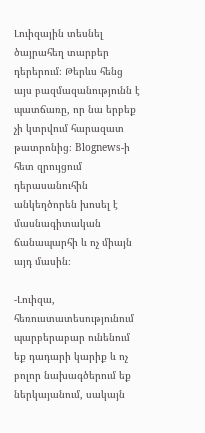Լուիզային տեսնել ծայրահեղ տարբեր դերերում։ Թերևս հենց այս բազմազանությունն է պատճառը, որ նա երբեք չի կտրվում հարազատ թատրոնից։ Blognews-ի հետ զրույցում դերասանուհին անկեղծորեն խոսել է մասնագիտական ճանապարհի և ոչ միայն  այդ մասին։

-Լուիզա, հեռուստատեսությունում պարբերաբար ունենում եք դադարի կարիք և ոչ բոլոր նախագծերում եք ներկայանում, սակայն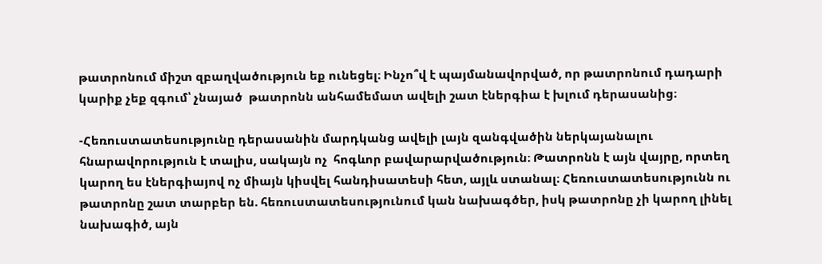թատրոնում միշտ զբաղվածություն եք ունեցել։ Ինչո՞վ է պայմանավորված, որ թատրոնում դադարի կարիք չեք զգում՝ չնայած  թատրոնն անհամեմատ ավելի շատ էներգիա է խլում դերասանից։

-Հեռուստատեսությունը դերասանին մարդկանց ավելի լայն զանգվածին ներկայանալու հնարավորություն է տալիս, սակայն ոչ  հոգևոր բավարարվածություն։ Թատրոնն է այն վայրը, որտեղ կարող ես էներգիայով ոչ միայն կիսվել հանդիսատեսի հետ, այլև ստանալ։ Հեռուստատեսությունն ու թատրոնը շատ տարբեր են. հեռուստատեսությունում կան նախագծեր, իսկ թատրոնը չի կարող լինել նախագիծ, այն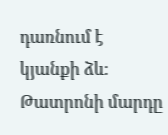դառնում է կյանքի ձև։ Թատրոնի մարդը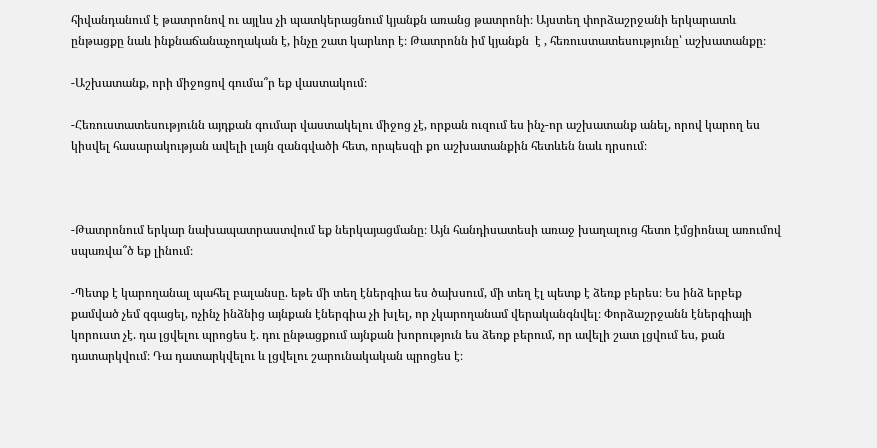հիվանդանում է թատրոնով ու այլևս չի պատկերացնում կյանքն առանց թատրոնի։ Այստեղ փորձաշրջանի երկարատև ընթացքը նաև ինքնաճանաչողական է, ինչը շատ կարևոր է։ Թատրոնն իմ կյանքն  է , հեռուստատեսությունը՝ աշխատանքը։

-Աշխատանք, որի միջոցով գումա՞ր եք վաստակում։

-Հեռուստատեսությունն այդքան գումար վաստակելու միջոց չէ, որքան ուզում ես ինչ-որ աշխատանք անել, որով կարող ես կիսվել հասարակության ավելի լայն զանգվածի հետ, որպեսզի քո աշխատանքին հետևեն նաև դրսում։



-Թատրոնում երկար նախապատրաստվում եք ներկայացմանը։ Այն հանդիսատեսի առաջ խաղալուց հետո էմցիոնալ առումով սպառվա՞ծ եք լինում։

-Պետք է կարողանալ պահել բալանսը. եթե մի տեղ էներգիա ես ծախսում, մի տեղ էլ պետք է ձեռք բերես։ Ես ինձ երբեք քամված չեմ զգացել, ոչինչ ինձնից այնքան էներգիա չի խլել, որ չկարողանամ վերականգնվել։ Փորձաշրջանն էներգիայի կորուստ չէ. դա լցվելու պրոցես է. դու ընթացքում այնքան խորություն ես ձեռք բերում, որ ավելի շատ լցվում ես, քան դատարկվում։ Դա դատարկվելու և լցվելու շարունակական պրոցես է։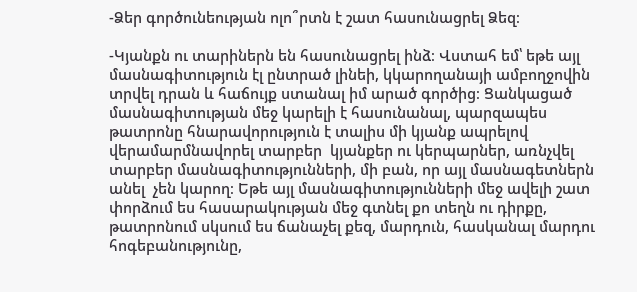-Ձեր գործունեության ոլո՞րտն է շատ հասունացրել Ձեզ։

-Կյանքն ու տարիներն են հասունացրել ինձ։ Վստահ եմ՝ եթե այլ մասնագիտություն էլ ընտրած լինեի, կկարողանայի ամբողջովին տրվել դրան և հաճույք ստանալ իմ արած գործից։ Ցանկացած մասնագիտության մեջ կարելի է հասունանալ, պարզապես թատրոնը հնարավորություն է տալիս մի կյանք ապրելով վերամարմնավորել տարբեր  կյանքեր ու կերպարներ, առնչվել տարբեր մասնագիտությունների, մի բան, որ այլ մասնագետներն անել  չեն կարող։ Եթե այլ մասնագիտությունների մեջ ավելի շատ փորձում ես հասարակության մեջ գտնել քո տեղն ու դիրքը, թատրոնում սկսում ես ճանաչել քեզ, մարդուն, հասկանալ մարդու հոգեբանությունը,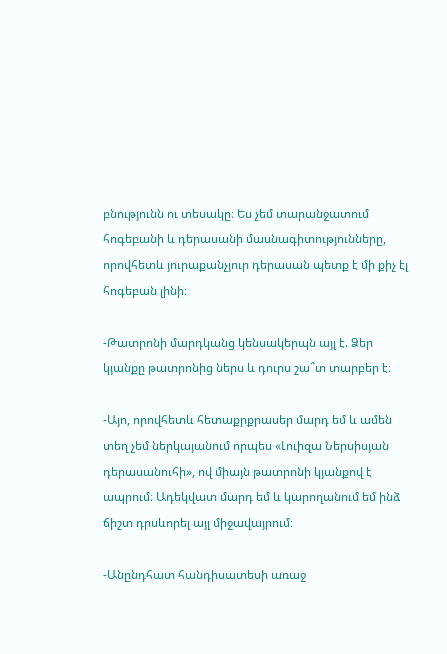բնությունն ու տեսակը։ Ես չեմ տարանջատում հոգեբանի և դերասանի մասնագիտությունները, որովհետև յուրաքանչյուր դերասան պետք է մի քիչ էլ հոգեբան լինի։

-Թատրոնի մարդկանց կենսակերպն այլ է. Ձեր կյանքը թատրոնից ներս և դուրս շա՞տ տարբեր է։

-Այո, որովհետև հետաքրքրասեր մարդ եմ և ամեն տեղ չեմ ներկայանում որպես «Լուիզա Ներսիսյան դերասանուհի», ով միայն թատրոնի կյանքով է ապրում։ Ադեկվատ մարդ եմ և կարողանում եմ ինձ ճիշտ դրսևորել այլ միջավայրում։

-Անընդհատ հանդիսատեսի առաջ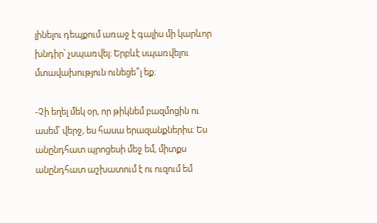լինելու դեպքում առաջ է գալիս մի կարևոր խնդիր՝ չսպառվել։ Երբևէ սպառվելու մտավախություն ունեցե՞լ եք։

-Չի եղել մեկ օր, որ թիկնեմ բազմոցին ու ասեմ՝ վերջ, ես հասա երազանքներիս։ Ես անընդհատ պրոցեսի մեջ եմ, միտքս անընդհատ աշխատում է ու ուզում եմ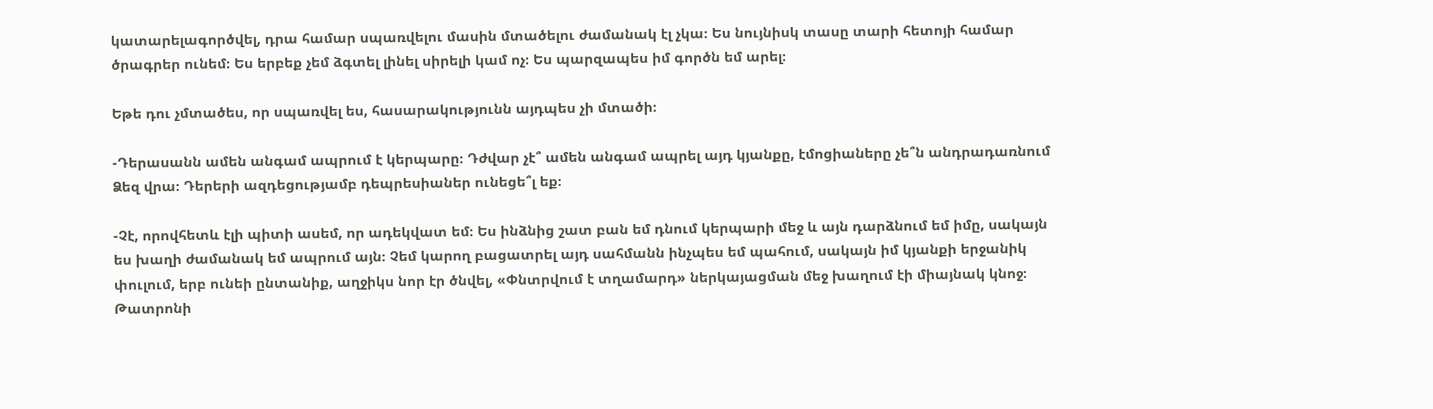կատարելագործվել, դրա համար սպառվելու մասին մտածելու ժամանակ էլ չկա։ Ես նույնիսկ տասը տարի հետոյի համար ծրագրեր ունեմ։ Ես երբեք չեմ ձգտել լինել սիրելի կամ ոչ։ Ես պարզապես իմ գործն եմ արել։

Եթե դու չմտածես, որ սպառվել ես, հասարակությունն այդպես չի մտածի։

-Դերասանն ամեն անգամ ապրում է կերպարը։ Դժվար չէ՞ ամեն անգամ ապրել այդ կյանքը, էմոցիաները չե՞ն անդրադառնում Ձեզ վրա։ Դերերի ազդեցությամբ դեպրեսիաներ ունեցե՞լ եք։

-Չէ, որովհետև էլի պիտի ասեմ, որ ադեկվատ եմ։ Ես ինձնից շատ բան եմ դնում կերպարի մեջ և այն դարձնում եմ իմը, սակայն  ես խաղի ժամանակ եմ ապրում այն։ Չեմ կարող բացատրել այդ սահմանն ինչպես եմ պահում, սակայն իմ կյանքի երջանիկ փուլում, երբ ունեի ընտանիք, աղջիկս նոր էր ծնվել, «Փնտրվում է տղամարդ» ներկայացման մեջ խաղում էի միայնակ կնոջ։ Թատրոնի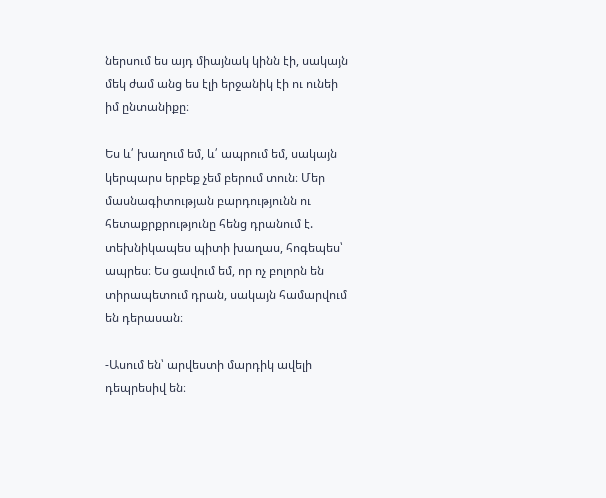ներսում ես այդ միայնակ կինն էի, սակայն մեկ ժամ անց ես էլի երջանիկ էի ու ունեի իմ ընտանիքը։

Ես և՛ խաղում եմ, և՛ ապրում եմ, սակայն կերպարս երբեք չեմ բերում տուն։ Մեր մասնագիտության բարդությունն ու հետաքրքրությունը հենց դրանում է. տեխնիկապես պիտի խաղաս, հոգեպես՝ ապրես։ Ես ցավում եմ, որ ոչ բոլորն են տիրապետում դրան, սակայն համարվում են դերասան։

-Ասում են՝ արվեստի մարդիկ ավելի դեպրեսիվ են։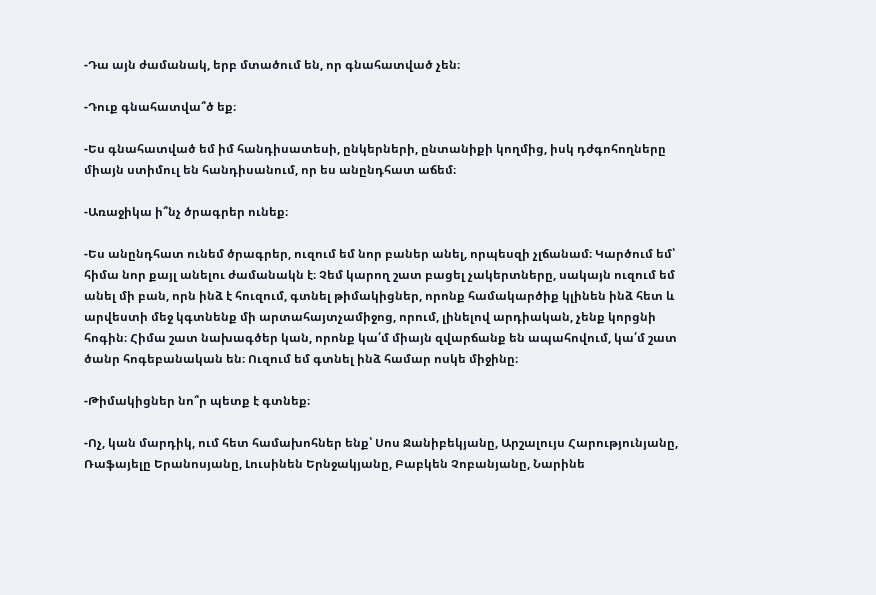-Դա այն ժամանակ, երբ մտածում են, որ գնահատված չեն։

-Դուք գնահատվա՞ծ եք։

-Ես գնահատված եմ իմ հանդիսատեսի, ընկերների, ընտանիքի կողմից, իսկ դժգոհողները միայն ստիմուլ են հանդիսանում, որ ես անընդհատ աճեմ։

-Առաջիկա ի՞նչ ծրագրեր ունեք։

-Ես անընդհատ ունեմ ծրագրեր, ուզում եմ նոր բաներ անել, որպեսզի չլճանամ։ Կարծում եմ՝ հիմա նոր քայլ անելու ժամանակն է։ Չեմ կարող շատ բացել չակերտները, սակայն ուզում եմ անել մի բան, որն ինձ է հուզում, գտնել թիմակիցներ, որոնք համակարծիք կլինեն ինձ հետ և արվեստի մեջ կգտնենք մի արտահայտչամիջոց, որում, լինելով արդիական, չենք կորցնի հոգին։ Հիմա շատ նախագծեր կան, որոնք կա՛մ միայն զվարճանք են ապահովում, կա՛մ շատ ծանր հոգեբանական են։ Ուզում եմ գտնել ինձ համար ոսկե միջինը։

-Թիմակիցներ նո՞ր պետք է գտնեք։

-Ոչ, կան մարդիկ, ում հետ համախոհներ ենք՝ Սոս Ջանիբեկյանը, Արշալույս Հարությունյանը, Ռաֆայելը Երանոսյանը, Լուսինեն Երնջակյանը, Բաբկեն Չոբանյանը, Նարինե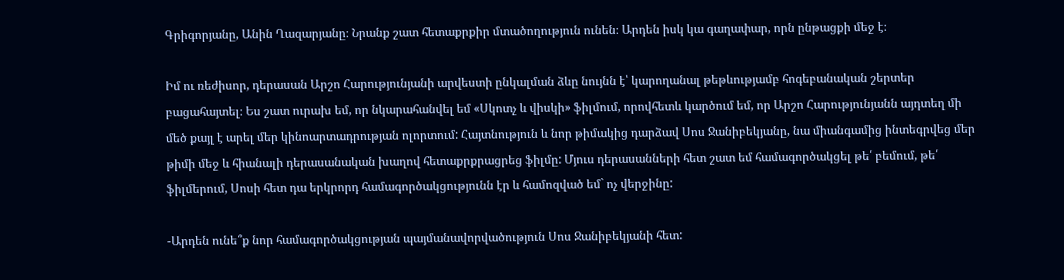Գրիգորյանը, Անին Ղազարյանը։ Նրանք շատ հետաքրքիր մտածողություն ունեն։ Արդեն իսկ կա գաղափար, որն ընթացքի մեջ է։

Իմ ու ռեժիսոր, դերասան Արշո Հարությունյանի արվեստի ընկալման ձևը նույնն է՝ կարողանալ թեթևությամբ հոգեբանական շերտեր բացահայտել։ Ես շատ ուրախ եմ, որ նկարահանվել եմ «Սկոտչ և վիսկի» ֆիլմում, որովհետև կարծում եմ, որ Արշո Հարությունյանն այդտեղ մի մեծ քայլ է արել մեր կինոարտադրության ոլորտում: Հայտնություն և նոր թիմակից դարձավ Սոս Ջանիբեկյանը, նա միանգամից ինտեգրվեց մեր թիմի մեջ և հիանալի դերասանական խաղով հետաքրքրացրեց ֆիլմը: Մյուս դերասանների հետ շատ եմ համագործակցել թե՛ բեմում, թե՛ ֆիլմերում, Սոսի հետ դա երկրորդ համագործակցությունն էր և համոզված եմ` ոչ վերջինը:

-Արդեն ունե՞ք նոր համագործակցության պայմանավորվածություն Սոս Ջանիբեկյանի հետ: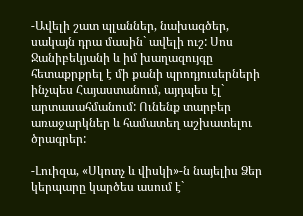-Ավելի շատ պլաններ, նախագծեր, սակայն դրա մասին` ավելի ուշ: Սոս Ջանիբեկյանի և իմ խաղազույգը հետաքրքրել է մի քանի պրոդյուսերների ինչպես Հայաստանում, այդպես էլ` արտասահմանում: Ունենք տարբեր առաջարկներ և համատեղ աշխատելու ծրագրեր:

-Լուիզա, «Սկոտչ և վիսկի»-ն նայելիս Ձեր կերպարը կարծես ասում է`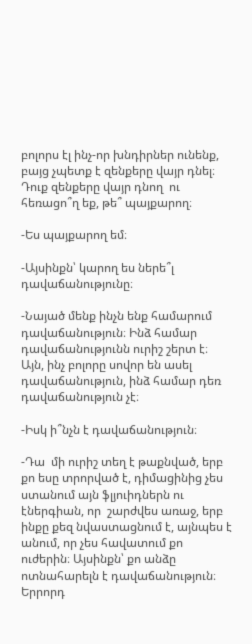բոլորս էլ ինչ-որ խնդիրներ ունենք, բայց չպետք է զենքերը վայր դնել։ Դուք զենքերը վայր դնող  ու հեռացո՞ղ եք, թե՞ պայքարող։

-Ես պայքարող եմ։

-Այսինքն՝ կարող ես ներե՞լ դավաճանությունը։

-Նայած մենք ինչն ենք համարում դավաճանություն։ Ինձ համար դավաճանությունն ուրիշ շերտ է։ Այն, ինչ բոլորը սովոր են ասել դավաճանություն, ինձ համար դեռ դավաճանություն չէ։

-Իսկ ի՞նչն է դավաճանություն։

-Դա  մի ուրիշ տեղ է թաքնված, երբ քո եսը տրորված է, դիմացինից չես ստանում այն ֆլյուիդներն ու էներգիան, որ  շարժվես առաջ, երբ ինքը քեզ նվաստացնում է, այնպես է անում, որ չես հավատում քո ուժերին։ Այսինքն՝ քո անձը ոտնահարելն է դավաճանություն։ Երրորդ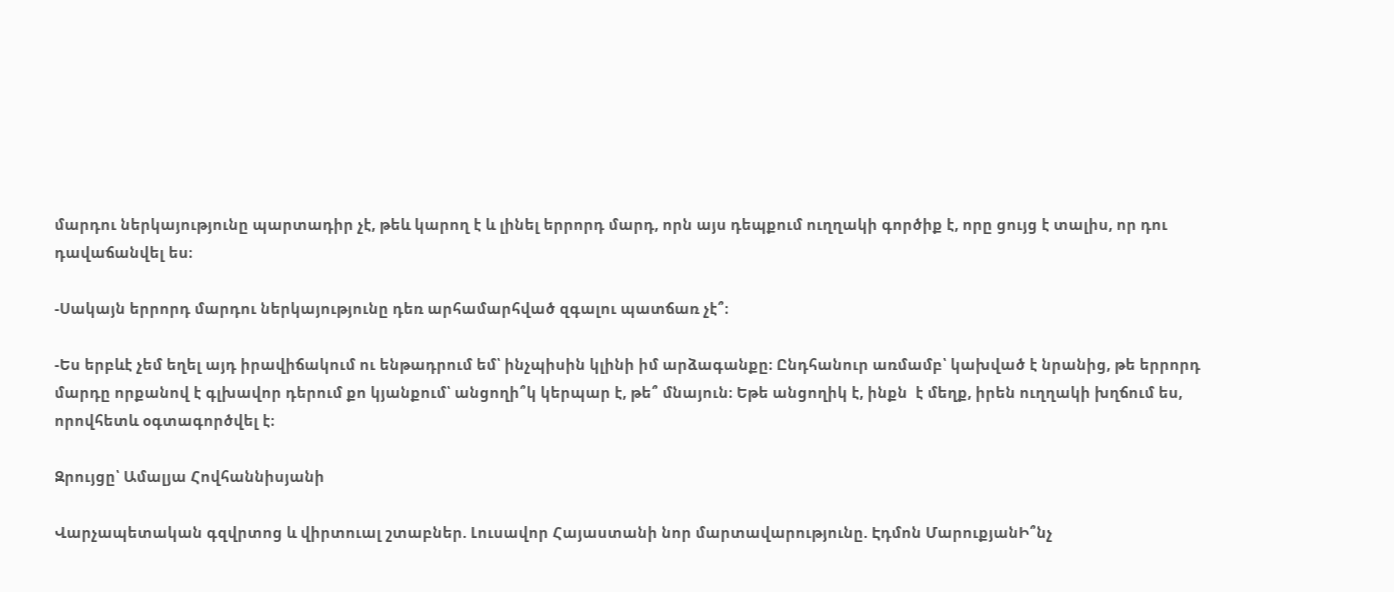մարդու ներկայությունը պարտադիր չէ, թեև կարող է և լինել երրորդ մարդ, որն այս դեպքում ուղղակի գործիք է, որը ցույց է տալիս, որ դու դավաճանվել ես։

-Սակայն երրորդ մարդու ներկայությունը դեռ արհամարհված զգալու պատճառ չէ՞։

-Ես երբևէ չեմ եղել այդ իրավիճակում ու ենթադրում եմ՝ ինչպիսին կլինի իմ արձագանքը։ Ընդհանուր առմամբ՝ կախված է նրանից, թե երրորդ մարդը որքանով է գլխավոր դերում քո կյանքում՝ անցողի՞կ կերպար է, թե՞ մնայուն։ Եթե անցողիկ է, ինքն  է մեղք, իրեն ուղղակի խղճում ես, որովհետև օգտագործվել է։

Զրույցը՝ Ամալյա Հովհաննիսյանի

Վարչապետական գզվրտոց և վիրտուալ շտաբներ. Լուսավոր Հայաստանի նոր մարտավարությունը. Էդմոն ՄարուքյանԻ՞նչ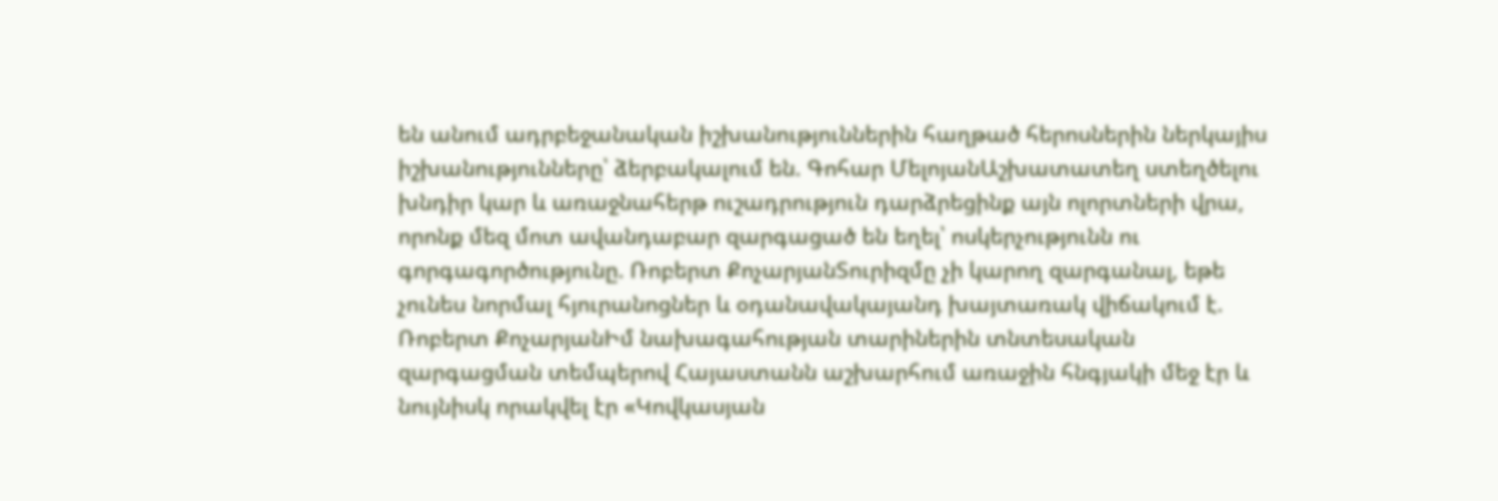են անում ադրբեջանական իշխանություններին հաղթած հերոսներին ներկայիս իշխանությունները՝ ձերբակալում են. Գոհար ՄելոյանԱշխատատեղ ստեղծելու խնդիր կար և առաջնահերթ ուշադրություն դարձրեցինք այն ոլորտների վրա, որոնք մեզ մոտ ավանդաբար զարգացած են եղել՝ ոսկերչությունն ու գորգագործությունը. Ռոբերտ ՔոչարյանՏուրիզմը չի կարող զարգանալ, եթե չունես նորմալ հյուրանոցներ և օդանավակայանդ խայտառակ վիճակում է. Ռոբերտ ՔոչարյանԻմ նախագահության տարիներին տնտեսական զարգացման տեմպերով Հայաստանն աշխարհում առաջին հնգյակի մեջ էր և նույնիսկ որակվել էր «Կովկասյան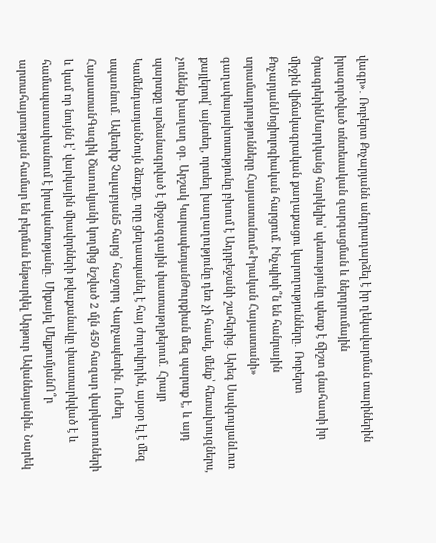վագր»․ Ռոբերտ Քոչարյանն անդրադարձել է իր ղեկավարման տարիներին իրագործված տնտեսական զարգացման և ներդրումային ծրագրերինՄարդկանց հարկելիս՝ պետությունը պետք է ճիշտ գնահատի իր միջին վիճակագրական քաղաքացու կարողությունները․ Ռոբերտ ՔոչարյանՍոցիոլոգիական հարցում. Ինչպիսի՞ն են հանրային տրամադրությունները Հայաստանում«Իրական Հայաստանի» գաղափարախոսությունը բխում է Ադրբեջանի շահերից․ Արեգ ՍավգուլյանԼուռ քայլերով՝ այնտեղ, որտեղ խաղաղությունը դեռ չի հասել, մենք՝ հետախույզներս, չունենք խաղաղ օր․ Արշակ ԿարապետյանԹուրքիան մեզ պարտք է, և այդ պարտքը արձանագրված է միջազգային փաստաթղթերում․ Հրայր ԿամենդատյանՆույն ձեռքը, որը ցեղասպանել է հայ ժողովրդին, այսօր էլ է մեզ սպառնում․ Ավետիք Չալաբյան5 հարց՝ հաջորդ Վարչապետին․ Ուժեղ ՀայաստանԳագիկ Ծառուկյանի կողմից նշված 2 մլն 450 հազար վարկառուների և կամ որ նույնն է՝ վարկային միավորների թվաքանակը փաստարկված է և համապատասխանում է իրականությանը․ Միքայել ՄելքումյանՈ՞ր արտահայտության համար են բերման ենթարկել Արթուր Ավանեսյանին. Նարեկ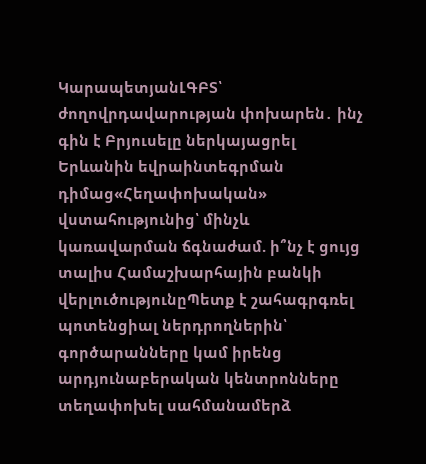ԿարապետյանԼԳԲՏ՝ ժողովրդավարության փոխարեն․ ինչ գին է Բրյուսելը ներկայացրել Երևանին եվրաինտեգրման դիմաց«Հեղափոխական» վստահությունից՝ մինչև կառավարման ճգնաժամ. ի՞նչ է ցույց տալիս Համաշխարհային բանկի վերլուծությունըՊետք է շահագրգռել պոտենցիալ ներդրողներին՝ գործարանները կամ իրենց արդյունաբերական կենտրոնները տեղափոխել սահմանամերձ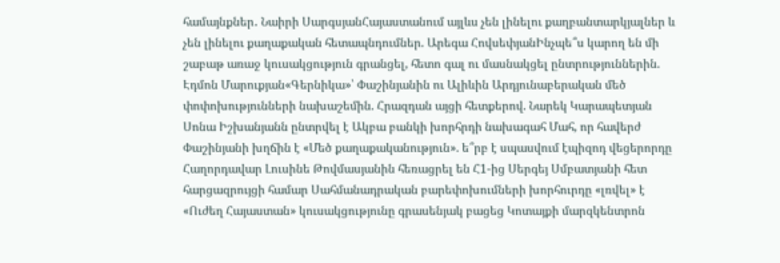համայնքներ․ Նաիրի ՍարգսյանՀայաստանում այլևս չեն լինելու քաղբանտարկյալներ և չեն լինելու քաղաքական հետապնդումներ. Արեգա ՀովսեփյանԻնչպե՞ս կարող են մի շաբաթ առաջ կուսակցություն գրանցել, հետո գալ ու մասնակցել ընտրություններին. Էդմոն Մարուքյան«Գերնիկա»՝ Փաշինյանին ու Ալիևին Արդյունաբերական մեծ փոփոխությունների նախաշեմին. Հրազդան այցի հետքերով. Նարեկ Կարապետյան Սոնա Իշխանյանն ընտրվել է Ակբա բանկի խորհրդի նախագահ Մահ, որ հավերժ Փաշինյանի խղճին է «Մեծ քաղաքականություն». ե՞րբ է սպասվում էպիզոդ վեցերորդը Հաղորդավար Լուսինե Թովմասյանին հեռացրել են Հ1-ից Սերգեյ Սմբատյանի հետ հարցազրույցի համար Սահմանադրական բարեփոխումների խորհուրդը «լռվել» է «Ուժեղ Հայաստան» կուսակցությունը գրասենյակ բացեց Կոտայքի մարզկենտրոն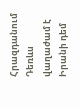Հրազդանում Դեռևս վաղաժամ է Իրանի դեմ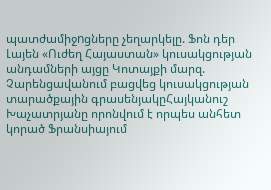պատժամիջnցները չեղարկելը. Ֆոն դեր Լայեն «Ուժեղ Հայաստան» կուսակցության անդամների այցը Կոտայքի մարզ. Չարենցավանում բացվեց կուսակցության տարածքային գրասենյակըՀայկանուշ Խաչատրյանը որոնվում է որպես անհետ կորած Ֆրանսիայում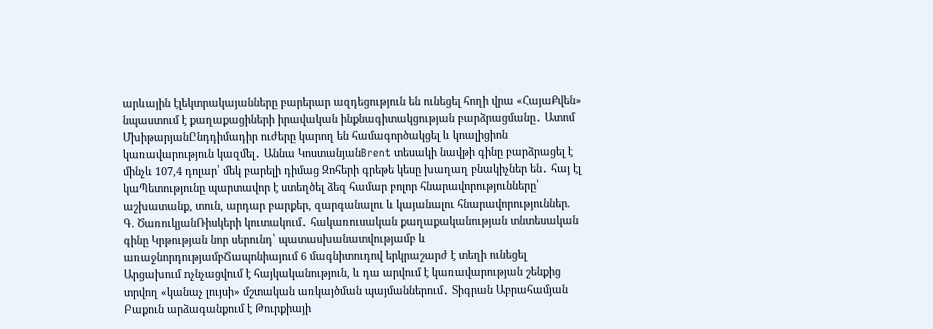արևային էլեկտրակայանները բարերար ազդեցություն են ունեցել հողի վրա «ՀայաՔվեն» նպաստում է քաղաքացիների իրավական ինքնագիտակցության բարձրացմանը․ Ատոմ ՄխիթարյանԸնդդիմադիր ուժերը կարող են համագործակցել և կոալիցիոն կառավարություն կազմել․ Աննա ԿոստանյանBrent տեսակի նավթի գինը բարձրացել է մինչև 107,4 դոլար՝ մեկ բարելի դիմաց Զոհերի գրեթե կեսը խաղաղ բնակիչներ են․ հայ էլ կաՊետությունը պարտավոր է ստեղծել ձեզ համար բոլոր հնարավորությունները՝ աշխատանք, տուն, արդար բարքեր, զարգանալու և կայանալու հնարավորություններ. Գ. ԾառուկյանՌիսկերի կուտակում․ հակառուսական քաղաքականության տնտեսական գինը Կրթության նոր սերունդ՝ պատասխանատվությամբ և առաջնորդությամբՃապոնիայում 6 մագնիտուդով երկրաշարժ է տեղի ունեցել Արցախում nչնչացվում է հայկականություն, և դա արվում է կառավարության շենքից տրվող «կանաչ լույսի» մշտական առկայծման պայմաններում․ Տիգրան Աբրահամյան Բաքուն արձագանքում է Թուրքիայի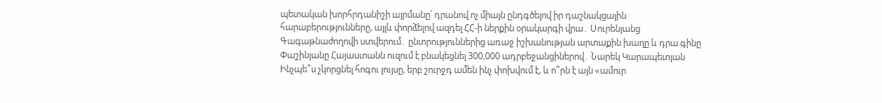պետական խորհրդանիշի шյրմանը՝ դրանով ոչ միայն ընդգծելով իր դաշնակցային հարաբերությունները, այլև փորձելով ազդել ՀՀ-ի ներքին օրակարգի վրա․ Սուրենյանց Գագաթնաժողովի ստվերում․ ընտրություններից առաջ իշխանության արտաքին խաղը և դրա գինը Փաշինյանը Հայաստանն ուզում է բնակեցնել 300,000 ադրբեջանցիներով․ Նարեկ Կարապետյան Ինչպե՞ս չկորցնել հոգու լույսը, երբ շուրջդ ամեն ինչ փոխվում է, և ո՞րն է այն «ամուր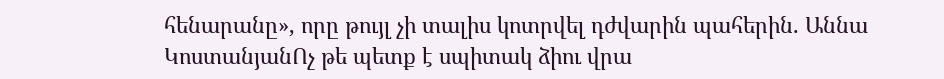հենարանը», որը թույլ չի տալիս կոտրվել դժվարին պահերին. Աննա ԿոստանյանՈչ թե պետք է սպիտակ ձիու վրա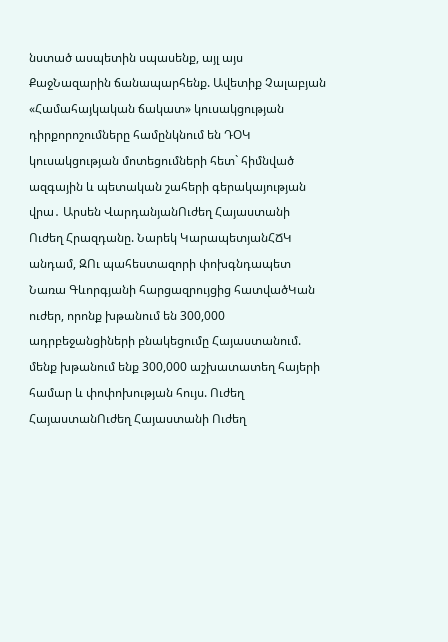նստած ասպետին սպասենք, այլ այս ՔաջՆազարին ճանապարհենք. Ավետիք Չալաբյան «Համահայկական ճակատ» կուսակցության դիրքորոշումները համընկնում են ԴՕԿ կուսակցության մոտեցումների հետ` հիմնված ազգային և պետական շահերի գերակայության վրա․ Արսեն ՎարդանյանՈւժեղ Հայաստանի Ուժեղ Հրազդանը. Նարեկ ԿարապետյանՀՃԿ անդամ, ԶՈւ պահեստազորի փոխգնդապետ Նառա Գևորգյանի հարցազրույցից հատվածԿան ուժեր, որոնք խթանում են 300,000 ադրբեջանցիների բնակեցումը Հայաստանում. մենք խթանում ենք 300,000 աշխատատեղ հայերի համար և փոփոխության հույս. Ուժեղ ՀայաստանՈւժեղ Հայաստանի Ուժեղ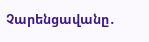Չարենցավանը․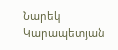Նարեկ Կարապետյան